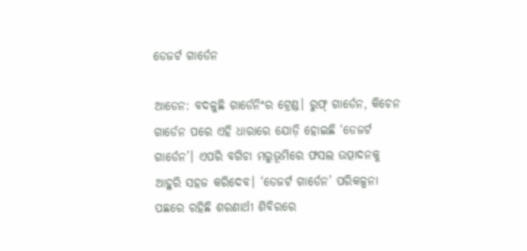ଡେଜର୍ଟ ଗାର୍ଡେନ

ଆଡେନ: ବଦଳୁଛି ଗାର୍ଡେନିଂର ଟ୍ରେଣ୍ଡ। ରୁଫ୍‌ ଗାର୍ଡେନ, କିଚେନ ଗାର୍ଡେନ ପରେ ଏହି ଧାରାରେ ଯୋଡ଼ି ହୋଇଛି ‘ଡେଜର୍ଟ ଗାର୍ଡେନ’। ଏପରି ବଗିଚା ମରୁଭୂମିରେ ଫସଲ ଉତ୍ପାଦନକୁ ଆହୁରି ସହଜ କରିଦେବ। ‘ଡେଜର୍ଟ ଗାର୍ଡେନ’ ପରିକଳ୍ପନା ପଛରେ ରହିଛି ଶରଣାର୍ଥୀ ଶିବିରରେ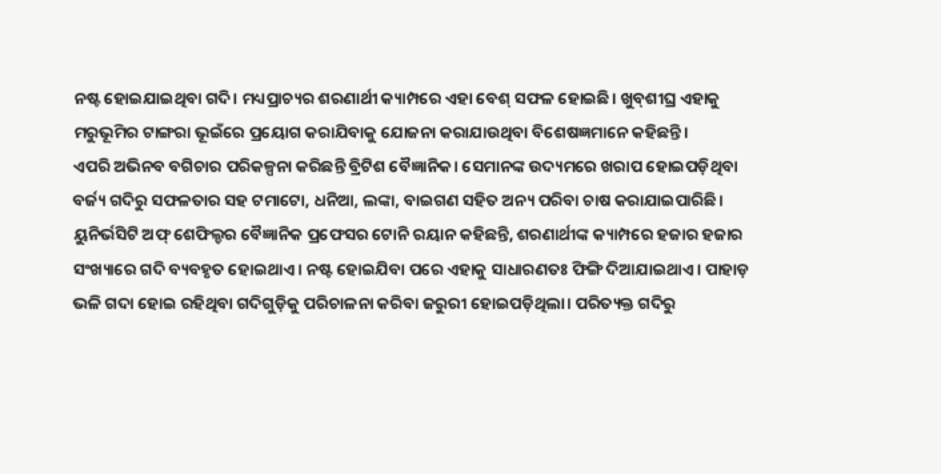ନଷ୍ଟ ହୋଇଯାଇଥିବା ଗଦି। ମଧ୍ୟପ୍ରାଚ୍ୟର ଶରଣାର୍ଥୀ କ୍ୟାମ୍ପରେ ଏହା ବେଶ୍‌ ସଫଳ ହୋଇଛି। ଖୁବ୍‌ଶୀଘ୍ର ଏହାକୁ ମରୁଭୂମିର ଟାଙ୍ଗରା ଭୂଇଁରେ ପ୍ରୟୋଗ କରାଯିବାକୁ ଯୋଜନା କରାଯାଉଥିବା ବିଶେଷଜ୍ଞମାନେ କହିଛନ୍ତି।
ଏପରି ଅଭିନବ ବଗିଚାର ପରିକଳ୍ପନା କରିଛନ୍ତି ବ୍ରିଟିଶ ବୈଜ୍ଞାନିକ। ସେମାନଙ୍କ ଉଦ୍ୟମରେ ଖରାପ ହୋଇପଡ଼ିଥିବା ବର୍ଜ୍ୟ ଗଦିରୁ ସଫଳତାର ସହ ଟମାଟୋ, ଧନିଆ, ଲଙ୍କା, ବାଇଗଣ ସହିତ ଅନ୍ୟ ପରିବା ଚାଷ କରାଯାଇପାରିଛି। ୟୁନିର୍ଭସିଟି ଅଫ୍‌ ଶେଫିଲ୍ଡର ବୈଜ୍ଞାନିକ ପ୍ରଫେସର ଟୋନି ରୟାନ କହିଛନ୍ତି, ଶରଣାର୍ଥୀଙ୍କ କ୍ୟାମ୍ପରେ ହଜାର ହଜାର ସଂଖ୍ୟାରେ ଗଦି ବ୍ୟବହୃତ ହୋଇଥାଏ। ନଷ୍ଟ ହୋଇଯିବା ପରେ ଏହାକୁ ସାଧାରଣତଃ ଫିଙ୍ଗି ଦିଆଯାଇଥାଏ। ପାହାଡ଼ ଭଳି ଗଦା ହୋଇ ରହିଥିବା ଗଦିଗୁଡ଼ିକୁ ପରିଚାଳନା କରିବା ଜରୁରୀ ହୋଇପଡ଼ିଥିଲା। ପରିତ୍ୟକ୍ତ ଗଦିରୁ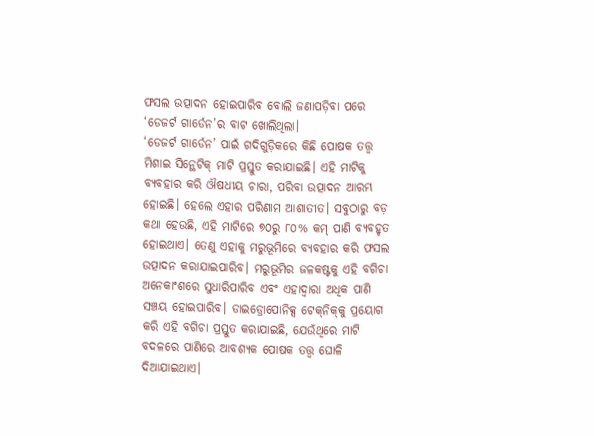ଫସଲ ଉତ୍ପାଦନ ହୋଇପାରିବ ବୋଲି ଜଣାପଡ଼ିବା ପରେ ‘ଡେଜର୍ଟ ଗାର୍ଡେନ’ର ବାଟ ଖୋଲିଥିଲା।
‘ଡେଜର୍ଟ ଗାର୍ଡେନ’ ପାଇଁ ଗଦିଗୁଡ଼ିକରେ କିଛି ପୋଷକ ତତ୍ତ୍ୱ ମିଶାଇ ସିନ୍ଥେଟିକ୍‌ ମାଟି ପ୍ରସ୍ତୁତ କରାଯାଇଛି। ଏହି ମାଟିକୁ ବ୍ୟବହାର କରି ଔଷଧୀୟ ଚାରା, ପରିବା ଉତ୍ପାଦନ ଆରମ୍ଭ ହୋଇଛି। ହେଲେ ଏହାର ପରିଣାମ ଆଶାତୀତ। ସବୁଠାରୁ ବଡ଼ କଥା ହେଉଛି, ଏହି ମାଟିରେ ୭୦ରୁ ୮୦% କମ୍‌ ପାଣି ବ୍ୟବହୃତ ହୋଇଥାଏ। ତେଣୁ ଏହାକୁ ମରୁଭୂମିରେ ବ୍ୟବହାର କରି ଫସଲ ଉତ୍ପାଦନ କରାଯାଇପାରିବ। ମରୁଭୂମିର ଜଳକଷ୍ଟକୁ ଏହି ବଗିଚା ଅନେକାଂଶରେ ସୁଧାରିପାରିବ ଏବଂ ଏହାଦ୍ୱାରା ଅଧିକ ପାଣି ସଞ୍ଚୟ ହୋଇପାରିବ। ଡାଇଡ୍ରୋପୋନିକ୍ସ ଟେକ୍‌ନିକ୍‌କୁ ପ୍ରୟୋଗ କରି ଏହି ବଗିଚା ପ୍ରସ୍ତୁତ କରାଯାଇଛି, ଯେଉଁଥିରେ ମାଟି ବଦଳରେ ପାଣିରେ ଆବଶ୍ୟକ ପୋଷକ ତତ୍ତ୍ୱ ଘୋଳି ଦିଆଯାଇଥାଏ।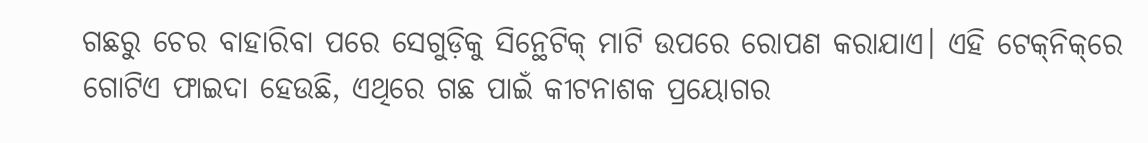ଗଛରୁ ଚେର ବାହାରିବା ପରେ ସେଗୁଡ଼ିକୁ ସିନ୍ଥେଟିକ୍‌ ମାଟି ଉପରେ ରୋପଣ କରାଯାଏ। ଏହି ଟେକ୍‌ନିକ୍‌ରେ ଗୋଟିଏ ଫାଇଦା ହେଉଛି, ଏଥିରେ ଗଛ ପାଇଁ କୀଟନାଶକ ପ୍ରୟୋଗର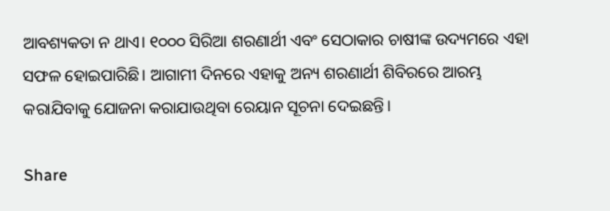ଆବଶ୍ୟକତା ନ ଥାଏ। ୧୦୦୦ ସିରିଆ ଶରଣାର୍ଥୀ ଏବଂ ସେଠାକାର ଚାଷୀଙ୍କ ଉଦ୍ୟମରେ ଏହା ସଫଳ ହୋଇପାରିଛି। ଆଗାମୀ ଦିନରେ ଏହାକୁ ଅନ୍ୟ ଶରଣାର୍ଥୀ ଶିବିରରେ ଆରମ୍ଭ କରାଯିବାକୁ ଯୋଜନା କରାଯାଉଥିବା ରେୟାନ ସୂଚନା ଦେଇଛନ୍ତି।

Share